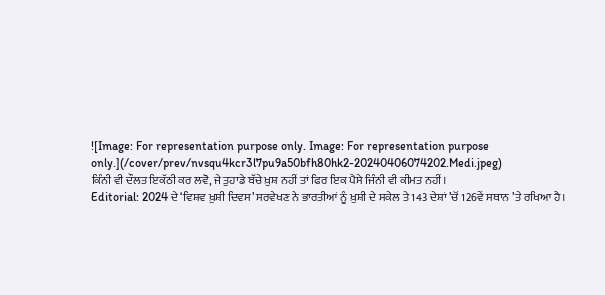![Image: For representation purpose only. Image: For representation purpose only.](/cover/prev/nvsqu4kcr3l7pu9a50bfh80hk2-20240406074202.Medi.jpeg)
ਕਿੰਨੀ ਵੀ ਦੌਲਤ ਇਕੱਠੀ ਕਰ ਲਵੋ, ਜੇ ਤੁਹਾਡੇ ਬੱਚੇ ਖ਼ੁਸ਼ ਨਹੀਂ ਤਾਂ ਫਿਰ ਇਕ ਪੈਸੇ ਜਿੰਨੀ ਵੀ ਕੀਮਤ ਨਹੀਂ।
Editorial: 2024 ਦੇ ‘ਵਿਸ਼ਵ ਖ਼ੁਸ਼ੀ ਦਿਵਸ’ ਸਰਵੇਖਣ ਨੇ ਭਾਰਤੀਆਂ ਨੂੰ ਖ਼ੁਸ਼ੀ ਦੇ ਸਕੇਲ ਤੇ 143 ਦੇਸ਼ਾਂ ’ਚੋਂ 126ਵੇਂ ਸਥਾਨ ’ਤੇ ਰਖਿਆ ਹੈ।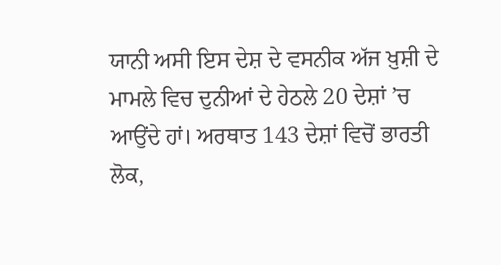ਯਾਨੀ ਅਸੀ ਇਸ ਦੇਸ਼ ਦੇ ਵਸਨੀਕ ਅੱਜ ਖ਼ੁਸ਼ੀ ਦੇ ਮਾਮਲੇ ਵਿਚ ਦੁਨੀਆਂ ਦੇ ਹੇਠਲੇ 20 ਦੇਸ਼ਾਂ ’ਚ ਆਉਂਦੇ ਹਾਂ। ਅਰਥਾਤ 143 ਦੇਸ਼ਾਂ ਵਿਚੋਂ ਭਾਰਤੀ ਲੋਕ,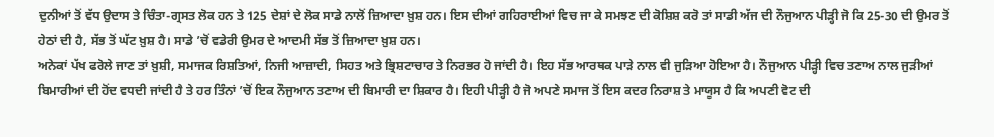ਦੁਨੀਆਂ ਤੋਂ ਵੱਧ ਉਦਾਸ ਤੇ ਚਿੰਤਾ-ਗ੍ਰਸਤ ਲੋਕ ਹਨ ਤੇ 125 ਦੇਸ਼ਾਂ ਦੇ ਲੋਕ ਸਾਡੇ ਨਾਲੋਂ ਜ਼ਿਆਦਾ ਖ਼ੁਸ਼ ਹਨ। ਇਸ ਦੀਆਂ ਗਹਿਰਾਈਆਂ ਵਿਚ ਜਾ ਕੇ ਸਮਝਣ ਦੀ ਕੋਸ਼ਿਸ਼ ਕਰੋ ਤਾਂ ਸਾਡੀ ਅੱਜ ਦੀ ਨੌਜੁਆਨ ਪੀੜ੍ਹੀ ਜੋ ਕਿ 25-30 ਦੀ ਉਮਰ ਤੋਂ ਹੇਠਾਂ ਦੀ ਹੈ, ਸੱਭ ਤੋਂ ਘੱਟ ਖ਼ੁਸ਼ ਹੈ। ਸਾਡੇ ’ਚੋਂ ਵਡੇਰੀ ਉਮਰ ਦੇ ਆਦਮੀ ਸੱਭ ਤੋਂ ਜ਼ਿਆਦਾ ਖ਼ੁਸ਼ ਹਨ।
ਅਨੇਕਾਂ ਪੱਖ ਫਰੋਲੇ ਜਾਣ ਤਾਂ ਖ਼ੁਸ਼ੀ, ਸਮਾਜਕ ਰਿਸ਼ਤਿਆਂ, ਨਿਜੀ ਆਜ਼ਾਦੀ, ਸਿਹਤ ਅਤੇ ਭ੍ਰਿਸ਼ਟਾਚਾਰ ਤੇ ਨਿਰਭਰ ਹੋ ਜਾਂਦੀ ਹੈ। ਇਹ ਸੱਭ ਆਰਥਕ ਪਾੜੇ ਨਾਲ ਵੀ ਜੁੜਿਆ ਹੋਇਆ ਹੈ। ਨੌਜੁਆਨ ਪੀੜ੍ਹੀ ਵਿਚ ਤਣਾਅ ਨਾਲ ਜੁੜੀਆਂ ਬਿਮਾਰੀਆਂ ਦੀ ਹੋਂਦ ਵਧਦੀ ਜਾਂਦੀ ਹੈ ਤੇ ਹਰ ਤਿੰਨਾਂ ’ਚੋਂ ਇਕ ਨੌਜੁਆਨ ਤਣਾਅ ਦੀ ਬਿਮਾਰੀ ਦਾ ਸ਼ਿਕਾਰ ਹੈ। ਇਹੀ ਪੀੜ੍ਹੀ ਹੈ ਜੋ ਅਪਣੇ ਸਮਾਜ ਤੋਂ ਇਸ ਕਦਰ ਨਿਰਾਸ਼ ਤੇ ਮਾਯੂਸ ਹੈ ਕਿ ਅਪਣੀ ਵੋਟ ਦੀ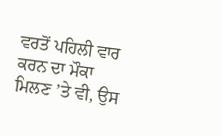ਵਰਤੋਂ ਪਹਿਲੀ ਵਾਰ ਕਰਨ ਦਾ ਮੌਕਾ ਮਿਲਣ ’ਤੇ ਵੀ, ਉਸ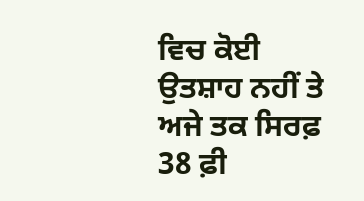ਵਿਚ ਕੋਈ ਉਤਸ਼ਾਹ ਨਹੀਂ ਤੇ ਅਜੇ ਤਕ ਸਿਰਫ਼ 38 ਫ਼ੀ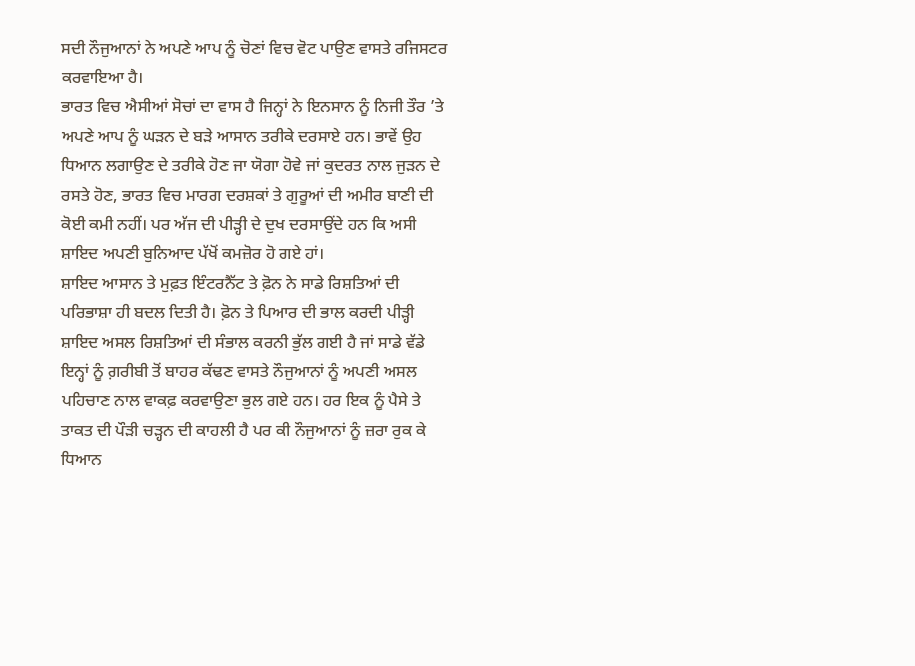ਸਦੀ ਨੌਜੁਆਨਾਂ ਨੇ ਅਪਣੇ ਆਪ ਨੂੰ ਚੋਣਾਂ ਵਿਚ ਵੋਟ ਪਾਉਣ ਵਾਸਤੇ ਰਜਿਸਟਰ ਕਰਵਾਇਆ ਹੈ।
ਭਾਰਤ ਵਿਚ ਐਸੀਆਂ ਸੋਚਾਂ ਦਾ ਵਾਸ ਹੈ ਜਿਨ੍ਹਾਂ ਨੇ ਇਨਸਾਨ ਨੂੰ ਨਿਜੀ ਤੌਰ ’ਤੇ ਅਪਣੇ ਆਪ ਨੂੰ ਘੜਨ ਦੇ ਬੜੇ ਆਸਾਨ ਤਰੀਕੇ ਦਰਸਾਏ ਹਨ। ਭਾਵੇਂ ਉਹ ਧਿਆਨ ਲਗਾਉਣ ਦੇ ਤਰੀਕੇ ਹੋਣ ਜਾ ਯੋਗਾ ਹੋਵੇ ਜਾਂ ਕੁਦਰਤ ਨਾਲ ਜੁੜਨ ਦੇ ਰਸਤੇ ਹੋਣ, ਭਾਰਤ ਵਿਚ ਮਾਰਗ ਦਰਸ਼ਕਾਂ ਤੇ ਗੁਰੂਆਂ ਦੀ ਅਮੀਰ ਬਾਣੀ ਦੀ ਕੋਈ ਕਮੀ ਨਹੀਂ। ਪਰ ਅੱਜ ਦੀ ਪੀੜ੍ਹੀ ਦੇ ਦੁਖ ਦਰਸਾਉਂਦੇ ਹਨ ਕਿ ਅਸੀ ਸ਼ਾਇਦ ਅਪਣੀ ਬੁਨਿਆਦ ਪੱਖੋਂ ਕਮਜ਼ੋਰ ਹੋ ਗਏ ਹਾਂ।
ਸ਼ਾਇਦ ਆਸਾਨ ਤੇ ਮੁਫ਼ਤ ਇੰਟਰਨੈੱਟ ਤੇ ਫ਼ੋਨ ਨੇ ਸਾਡੇ ਰਿਸ਼ਤਿਆਂ ਦੀ ਪਰਿਭਾਸ਼ਾ ਹੀ ਬਦਲ ਦਿਤੀ ਹੈ। ਫ਼ੋਨ ਤੇ ਪਿਆਰ ਦੀ ਭਾਲ ਕਰਦੀ ਪੀੜ੍ਹੀ ਸ਼ਾਇਦ ਅਸਲ ਰਿਸ਼ਤਿਆਂ ਦੀ ਸੰਭਾਲ ਕਰਨੀ ਭੁੱਲ ਗਈ ਹੈ ਜਾਂ ਸਾਡੇ ਵੱਡੇ ਇਨ੍ਹਾਂ ਨੂੰ ਗ਼ਰੀਬੀ ਤੋਂ ਬਾਹਰ ਕੱਢਣ ਵਾਸਤੇ ਨੌਜੁਆਨਾਂ ਨੂੰ ਅਪਣੀ ਅਸਲ ਪਹਿਚਾਣ ਨਾਲ ਵਾਕਫ਼ ਕਰਵਾਉਣਾ ਭੁਲ ਗਏ ਹਨ। ਹਰ ਇਕ ਨੂੰ ਪੈਸੇ ਤੇ ਤਾਕਤ ਦੀ ਪੌੜੀ ਚੜ੍ਹਨ ਦੀ ਕਾਹਲੀ ਹੈ ਪਰ ਕੀ ਨੌਜੁਆਨਾਂ ਨੂੰ ਜ਼ਰਾ ਰੁਕ ਕੇ ਧਿਆਨ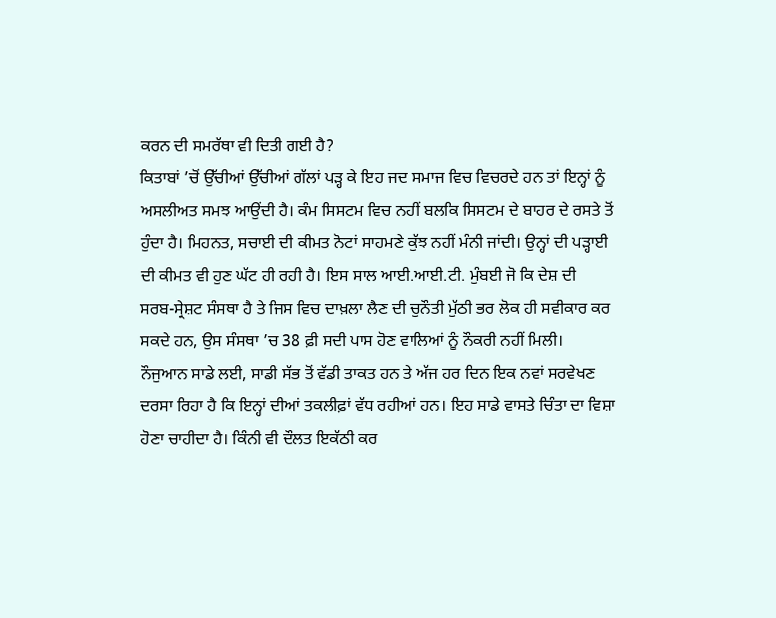ਕਰਨ ਦੀ ਸਮਰੱਥਾ ਵੀ ਦਿਤੀ ਗਈ ਹੈ?
ਕਿਤਾਬਾਂ ’ਚੋਂ ਉੱਚੀਆਂ ਉੱਚੀਆਂ ਗੱਲਾਂ ਪੜ੍ਹ ਕੇ ਇਹ ਜਦ ਸਮਾਜ ਵਿਚ ਵਿਚਰਦੇ ਹਨ ਤਾਂ ਇਨ੍ਹਾਂ ਨੂੰ ਅਸਲੀਅਤ ਸਮਝ ਆਉਂਦੀ ਹੈ। ਕੰਮ ਸਿਸਟਮ ਵਿਚ ਨਹੀਂ ਬਲਕਿ ਸਿਸਟਮ ਦੇ ਬਾਹਰ ਦੇ ਰਸਤੇ ਤੋਂ ਹੁੰਦਾ ਹੈ। ਮਿਹਨਤ, ਸਚਾਈ ਦੀ ਕੀਮਤ ਨੋਟਾਂ ਸਾਹਮਣੇ ਕੁੱਝ ਨਹੀਂ ਮੰਨੀ ਜਾਂਦੀ। ਉਨ੍ਹਾਂ ਦੀ ਪੜ੍ਹਾਈ ਦੀ ਕੀਮਤ ਵੀ ਹੁਣ ਘੱਟ ਹੀ ਰਹੀ ਹੈ। ਇਸ ਸਾਲ ਆਈ.ਆਈ.ਟੀ. ਮੁੰਬਈ ਜੋ ਕਿ ਦੇਸ਼ ਦੀ ਸਰਬ-ਸ੍ਰੇਸ਼ਟ ਸੰਸਥਾ ਹੈ ਤੇ ਜਿਸ ਵਿਚ ਦਾਖ਼ਲਾ ਲੈਣ ਦੀ ਚੁਨੌਤੀ ਮੁੱਠੀ ਭਰ ਲੋਕ ਹੀ ਸਵੀਕਾਰ ਕਰ ਸਕਦੇ ਹਨ, ਉਸ ਸੰਸਥਾ ’ਚ 38 ਫ਼ੀ ਸਦੀ ਪਾਸ ਹੋਣ ਵਾਲਿਆਂ ਨੂੰ ਨੌਕਰੀ ਨਹੀਂ ਮਿਲੀ।
ਨੌਜੁਆਨ ਸਾਡੇ ਲਈ, ਸਾਡੀ ਸੱਭ ਤੋਂ ਵੱਡੀ ਤਾਕਤ ਹਨ ਤੇ ਅੱਜ ਹਰ ਦਿਨ ਇਕ ਨਵਾਂ ਸਰਵੇਖਣ ਦਰਸਾ ਰਿਹਾ ਹੈ ਕਿ ਇਨ੍ਹਾਂ ਦੀਆਂ ਤਕਲੀਫ਼ਾਂ ਵੱਧ ਰਹੀਆਂ ਹਨ। ਇਹ ਸਾਡੇ ਵਾਸਤੇ ਚਿੰਤਾ ਦਾ ਵਿਸ਼ਾ ਹੋਣਾ ਚਾਹੀਦਾ ਹੈ। ਕਿੰਨੀ ਵੀ ਦੌਲਤ ਇਕੱਠੀ ਕਰ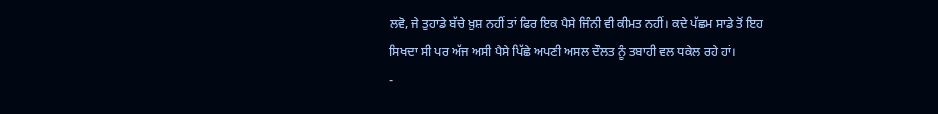ਲਵੋ, ਜੇ ਤੁਹਾਡੇ ਬੱਚੇ ਖ਼ੁਸ਼ ਨਹੀਂ ਤਾਂ ਫਿਰ ਇਕ ਪੈਸੇ ਜਿੰਨੀ ਵੀ ਕੀਮਤ ਨਹੀਂ। ਕਦੇ ਪੱਛਮ ਸਾਡੇ ਤੋਂ ਇਹ ਸਿਖਦਾ ਸੀ ਪਰ ਅੱਜ ਅਸੀ ਪੈਸੇ ਪਿੱਛੇ ਅਪਣੀ ਅਸਲ ਦੌਲਤ ਨੂੰ ਤਬਾਹੀ ਵਲ ਧਕੇਲ ਰਹੇ ਹਾਂ।
-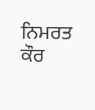ਨਿਮਰਤ ਕੌਰ